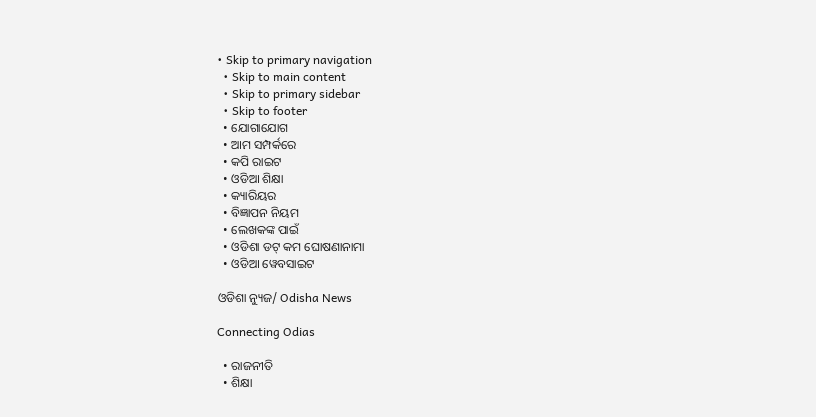• Skip to primary navigation
  • Skip to main content
  • Skip to primary sidebar
  • Skip to footer
  • ଯୋଗାଯୋଗ
  • ଆମ ସମ୍ପର୍କରେ
  • କପି ରାଇଟ
  • ଓଡିଆ ଶିକ୍ଷା
  • କ୍ୟାରିୟର
  • ବିଜ୍ଞାପନ ନିୟମ
  • ଲେଖକଙ୍କ ପାଇଁ
  • ଓଡିଶା ଡଟ୍ କମ ଘୋଷଣାନାମା
  • ଓଡିଆ ୱେବସାଇଟ

ଓଡିଶା ନ୍ୟୁଜ/ Odisha News

Connecting Odias

  • ରାଜନୀତି
  • ଶିକ୍ଷା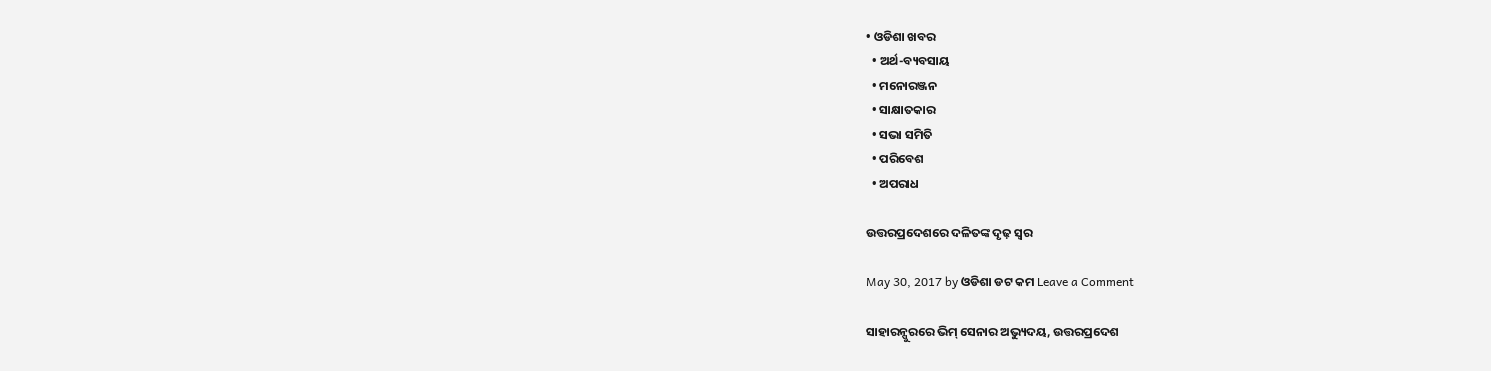• ଓଡିଶା ଖବର
  • ଅର୍ଥ-ବ୍ୟବସାୟ
  • ମନୋରଞ୍ଜନ
  • ସାକ୍ଷାତକାର
  • ସଭା ସମିତି
  • ପରିବେଶ
  • ଅପରାଧ

ଉତ୍ତରପ୍ରଦେଶରେ ଦଳିତଙ୍କ ଦୃଢ଼ ସ୍ୱର

May 30, 2017 by ଓଡିଶା ଡଟ କମ Leave a Comment

ସାହାରନ୍ପୁରରେ ଭିମ୍ ସେନାର ଅଭ୍ୟୁଦୟ, ଉତ୍ତରପ୍ରଦେଶ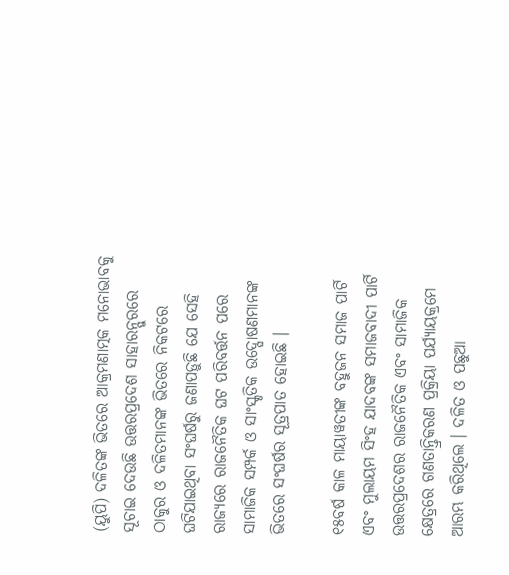(ୟୁପି) ଦଳିତଙ୍କ ଭିତରେ ଆକ୍ରମଣାତ୍ମକ ମନୋଭାବକୁ ସୂଚାଇ ଦେଉଛି ଉତ୍ତରପ୍ରଦେଶ ସାହାରନ୍ପୁରରେ ଠାକୁର ଓ ଦଳିତମାନଙ୍କ ଭିତରେ ନିକଟରେ ଘଟିଯାଇଥିବା ସଂଘର୍ଷରୁ ଜଣାପଡ଼ୁଛି ଯେ ସେହି ରାଜ୍ୟରେ ରାଜନୈତିକ ଘଟ ପରିବର୍ତ୍ତନ ପରେ ସାମାଜିକ ସମ୍ପର୍କ ଓ ସାଂସ୍କୃତିକ ଉଦ୍ଘୋଷଣମାନଙ୍କ ଭିତରେ ସଂଘର୍ଷର ସୂତ୍ରପାତ ହୋଇଛି ।

୧୫ବର୍ଷ କାଳ ମାୟାୱତୀଙ୍କ ବହୁଜନ ସମାଜ ପାର୍ଟି ଏବଂ ମୁଲାୟମ ସିଂହ ଯାଦବଙ୍କ ସମାଜବାଦୀ ପାର୍ଟି ଉତ୍ତରପ୍ରଦେଶର ରାଜନୈତିକ ଏବଂ ସାମାଜିକ କ୍ଷେତ୍ରରେ ଗଣତାନ୍ତ୍ରିକରଣ ପ୍ରକ୍ରିୟା ପର୍ଯ୍ୟାୟକ୍ରମେ ଆରମ୍ଭ କରିଥିଲେ । ଦଳିତ ଓ ପଛୁଆ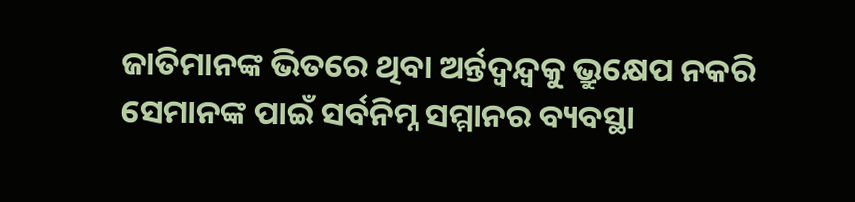ଜାତିମାନଙ୍କ ଭିତରେ ଥିବା ଅର୍ନ୍ତଦ୍ୱନ୍ଦ୍ୱକୁ ଭ୍ରୁକ୍ଷେପ ନକରି ସେମାନଙ୍କ ପାଇଁ ସର୍ବନିମ୍ନ ସମ୍ମାନର ବ୍ୟବସ୍ଥା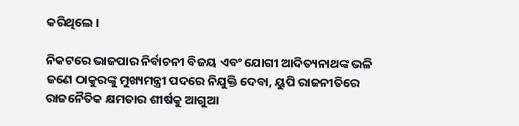କରିଥିଲେ ।

ନିକଟରେ ଭାଜପାର ନିର୍ବାଚନୀ ବିଜୟ ଏବଂ ଯୋଗୀ ଆଦିତ୍ୟନାଥଙ୍କ ଭଳି ଜଣେ ଠାକୁରଙ୍କୁ ମୁଖ୍ୟମନ୍ତ୍ରୀ ପଦରେ ନିଯୁକ୍ତି ଦେବା, ୟୁପି ରାଜନୀତିରେ ରାଜନୈତିକ କ୍ଷମତାର ଶୀର୍ଷକୁ ଆଗୁଆ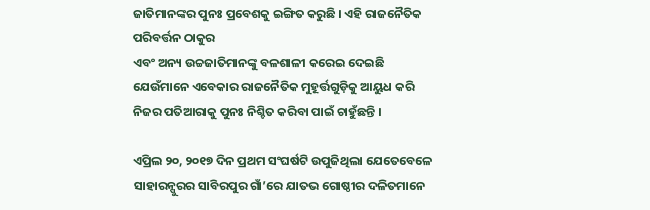ଜାତିମାନଙ୍କର ପୁନଃ ପ୍ରବେଶକୁ ଇଙ୍ଗିତ କରୁଛି । ଏହି ରାଜନୈତିକ ପରିବର୍ତ୍ତନ ଠାକୁର
ଏବଂ ଅନ୍ୟ ଉଚ୍ଚଜାତିମାନଙ୍କୁ ବଳଶାଳୀ କରେଇ ଦେଇଛି ଯେଉଁମାନେ ଏବେକାର ରାଜନୈତିକ ମୁହୂର୍ତ୍ତଗୁଡ଼ିକୁ ଆୟୁଧ କରି ନିଜର ପତିଆରାକୁ ପୁନଃ ନିଶ୍ଚିତ କରିବା ପାଇଁ ଚାହୁଁଛନ୍ତି ।

ଏପ୍ରିଲ ୨୦, ୨୦୧୭ ଦିନ ପ୍ରଥମ ସଂଘର୍ଷଟି ଉପୁଜିଥିଲା ଯେତେବେଳେ ସାହାରନ୍ପୁରର ସାବିରପୁର ଗାଁ’ରେ ଯାତଭ ଗୋଷ୍ଠୀର ଦଳିତମାନେ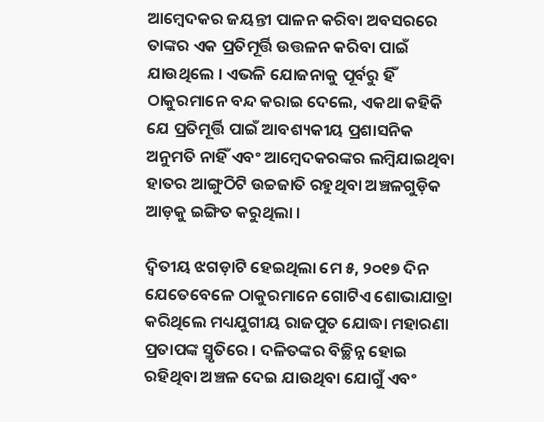ଆମ୍ବେଦକର ଜୟନ୍ତୀ ପାଳନ କରିବା ଅବସରରେ ତାଙ୍କର ଏକ ପ୍ରତିମୂର୍ତ୍ତି ଉତ୍ତଳନ କରିବା ପାଇଁ ଯାଉଥିଲେ । ଏଭଳି ଯୋଜନାକୁ ପୂର୍ବରୁ ହିଁ ଠାକୁରମାନେ ବନ୍ଦ କରାଇ ଦେଲେ, ଏକଥା କହିକି ଯେ ପ୍ରତିମୂର୍ତ୍ତି ପାଇଁ ଆବଶ୍ୟକୀୟ ପ୍ରଶାସନିକ ଅନୁମତି ନାହିଁ ଏବଂ ଆମ୍ବେଦକରଙ୍କର ଲମ୍ବିଯାଇଥିବା ହାତର ଆଙ୍ଗୁଠିଟି ଉଚ୍ଚଜାତି ରହୁଥିବା ଅଞ୍ଚଳଗୁଡ଼ିକ ଆଡ଼କୁ ଇଙ୍ଗିତ କରୁଥିଲା ।

ଦ୍ୱିତୀୟ ଝଗଡ଼ାଟି ହେଇଥିଲା ମେ ୫, ୨୦୧୭ ଦିନ ଯେତେବେଳେ ଠାକୁରମାନେ ଗୋଟିଏ ଶୋଭାଯାତ୍ରା କରିଥିଲେ ମଧ୍ୟଯୁଗୀୟ ରାଜପୁତ ଯୋଦ୍ଧା ମହାରଣା ପ୍ରତାପଙ୍କ ସ୍ମୃତିରେ । ଦଳିତଙ୍କର ବିଚ୍ଛିନ୍ନ ହୋଇ ରହିଥିବା ଅଞ୍ଚଳ ଦେଇ ଯାଉଥିବା ଯୋଗୁଁ ଏବଂ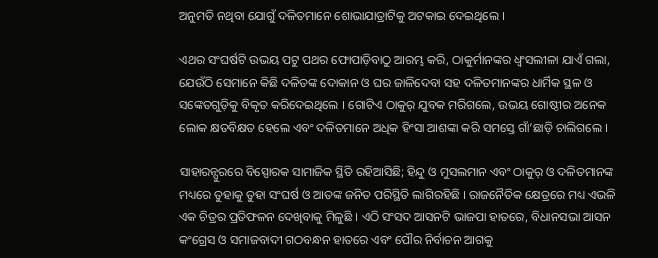ଅନୁମତି ନଥିବା ଯୋଗୁଁ ଦଳିତମାନେ ଶୋଭାଯାତ୍ରାଟିକୁ ଅଟକାଇ ଦେଇଥିଲେ ।

ଏଥର ସଂଘର୍ଷଟି ଉଭୟ ପଟୁ ପଥର ଫୋପାଡ଼ିବାଠୁ ଆରମ୍ଭ କରି, ଠାକୁର୍ମାନଙ୍କର ଧ୍ୱଂସଲୀଳା ଯାଏଁ ଗଲା, ଯେଉଁଠି ସେମାନେ କିଛି ଦଳିତଙ୍କ ଦୋକାନ ଓ ଘର ଜାଳିଦେବା ସହ ଦଳିତମାନଙ୍କର ଧାର୍ମିକ ସ୍ଥଳ ଓ ସଙ୍କେତଗୁଡ଼ିକୁ ବିକୃତ କରିଦେଇଥିଲେ । ଗୋଟିଏ ଠାକୁର୍ ଯୁବକ ମରିଗଲେ, ଉଭୟ ଗୋଷ୍ଠୀର ଅନେକ ଲୋକ କ୍ଷତବିକ୍ଷତ ହେଲେ ଏବଂ ଦଳିତମାନେ ଅଧିକ ହିଂସା ଆଶଙ୍କା କରି ସମସ୍ତେ ଗାଁ’ଛାଡ଼ି ଚାଲିଗଲେ ।

ସାହାରନ୍ପୁରରେ ବିସ୍ପୋରକ ସାମାଜିକ ସ୍ଥିତି ରହିଆସିଛି; ହିନ୍ଦୁ ଓ ମୁସଲମାନ ଏବଂ ଠାକୁର୍ ଓ ଦଳିତମାନଙ୍କ ମଧ୍ୟରେ ତୁହାକୁ ତୁହା ସଂଘର୍ଷ ଓ ଆତଙ୍କ ଜନିତ ପରିସ୍ଥିତି ଲାଗିରହିଛି । ରାଜନୈତିକ କ୍ଷେତ୍ରରେ ମଧ୍ୟ ଏଭଳି ଏକ ଚିତ୍ରର ପ୍ରତିଫଳନ ଦେଖିବାକୁ ମିଳୁଛି । ଏଠି ସଂସଦ ଆସନଟି ଭାଜପା ହାତରେ, ବିଧାନସଭା ଆସନ କଂଗ୍ରେସ ଓ ସମାଜବାଦୀ ଗଠବନ୍ଧନ ହାତରେ ଏବଂ ପୌର ନିର୍ବାଚନ ଆଗକୁ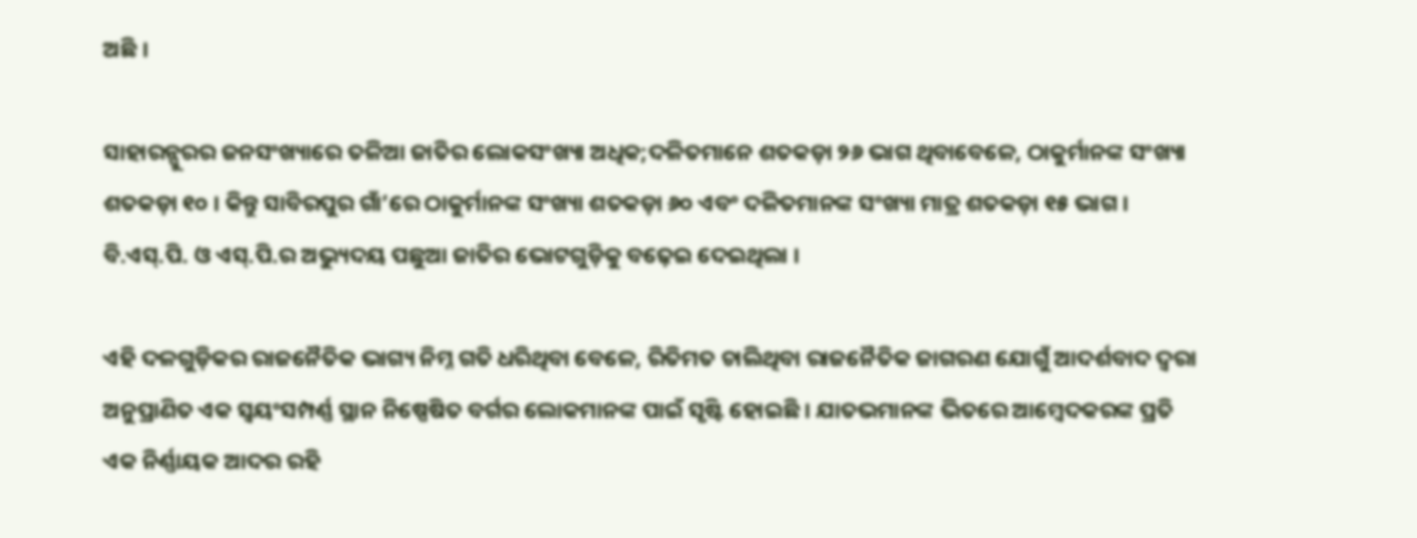ଅଛି ।

ସାହାରନ୍ପୁରର ଜନସଂଖ୍ୟାରେ ତଳିଆ ଜାତିର ଲୋକସଂଖ୍ୟା ଅଧିକ;ଦଳିତମାନେ ଶତକଡ଼ା ୨୬ ଭାଗ ଥିବାବେଳେ, ଠାକୁର୍ମାନଙ୍କ ସଂଖ୍ୟା ଶତକଡ଼ା ୧୦ । କିନ୍ତୁ ସାବିରପୁର ଗାଁ’ରେ ଠାକୁର୍ମାନଙ୍କ ସଂଖ୍ୟା ଶତକଡ଼ା ୬୦ ଏବଂ ଦଳିତମାନଙ୍କ ସଂଖ୍ୟା ମାତ୍ର ଶତକଡ଼ା ୧୫ ଭାଗ । ବି.ଏସ୍.ପି. ଓ ଏସ୍.ପି.ର ଅଭ୍ୟୁଦୟ ପଛୁଆ ଜାତିର ଭୋଟଗୁଡ଼ିକୁ ବଢ଼େଇ ଦେଇଥିଲା ।

ଏହି ଦଳଗୁଡ଼ିକର ରାଜନୈତିକ ଭାଗ୍ୟ ନିମ୍ନ ଗତି ଧରିଥିବା ବେଳେ, ରିତିମତ ଚାଲିଥିବା ରାଜନୈତିକ ଜାଗରଣ ଯୋଗୁଁ ଆଦର୍ଶବାଦ ଦ୍ୱରା ଅନୁପ୍ରାଣିତ ଏକ ସ୍ୱୟଂସମ୍ପର୍ଣ୍ଣ ସ୍ଥାନ ନିଷ୍ପେଷିତ ବର୍ଗର ଲୋକମାନଙ୍କ ପାଇଁ ସୃଷ୍ଟି ହୋଇଛି । ଯାତଭମାନଙ୍କ ଭିତରେ ଆମ୍ବେଦକରଙ୍କ ପ୍ରତି ଏକ ନିର୍ଣ୍ଣାୟକ ଆଦର ରହି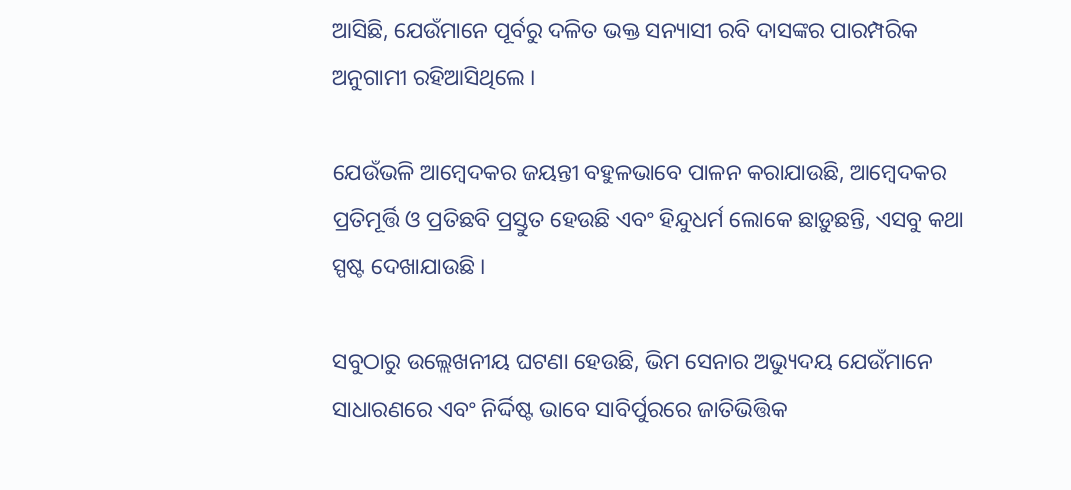ଆସିଛି, ଯେଉଁମାନେ ପୂର୍ବରୁ ଦଳିତ ଭକ୍ତ ସନ୍ୟାସୀ ରବି ଦାସଙ୍କର ପାରମ୍ପରିକ ଅନୁଗାମୀ ରହିଆସିଥିଲେ ।

ଯେଉଁଭଳି ଆମ୍ବେଦକର ଜୟନ୍ତୀ ବହୁଳଭାବେ ପାଳନ କରାଯାଉଛି, ଆମ୍ବେଦକର ପ୍ରତିମୂର୍ତ୍ତି ଓ ପ୍ରତିଛବି ପ୍ରସ୍ତୁତ ହେଉଛି ଏବଂ ହିନ୍ଦୁଧର୍ମ ଲୋକେ ଛାଡ଼ୁଛନ୍ତି, ଏସବୁ କଥା ସ୍ପଷ୍ଟ ଦେଖାଯାଉଛି ।

ସବୁଠାରୁ ଉଲ୍ଲେଖନୀୟ ଘଟଣା ହେଉଛି, ଭିମ ସେନାର ଅଭ୍ୟୁଦୟ ଯେଉଁମାନେ ସାଧାରଣରେ ଏବଂ ନିର୍ଦ୍ଦିଷ୍ଟ ଭାବେ ସାବିର୍ପୁରରେ ଜାତିଭିତ୍ତିକ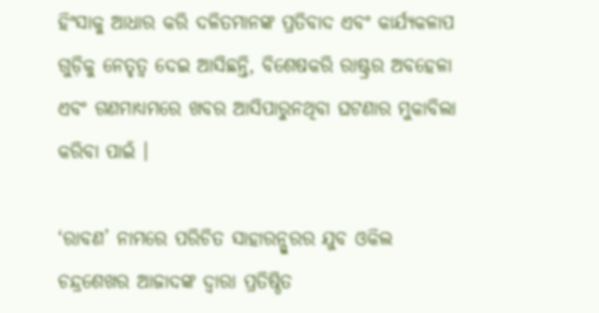ହିଂସାକୁ ଆଧାର କରି ଦଳିତମାନଙ୍କ ପ୍ରତିବାଦ ଏବଂ କାର୍ଯ୍ୟକଳାପ ଗୁଡ଼ିକୁ ନେତୃତ୍ୱ ଦେଇ ଆସିଛନ୍ତି, ବିଶେଷକରି ରାଷ୍ଟ୍ରର ଅବହେଳା ଏବଂ ଗଣମାଧ୍ୟମରେ ଖବର ଆସିପାରୁନଥିବା ଘଟଣାର ମୁକାବିଲା କରିବା ପାଇଁ ।

‘ରାବଣ’ ନାମରେ ପରିଚିତ ସାହାରନ୍ପୁରର ଯୁବ ଓକିଲ ଚନ୍ଦ୍ରଶେଖର ଆଜାଦଙ୍କ ଦ୍ୱାରା ପ୍ରତିଷ୍ଠିତ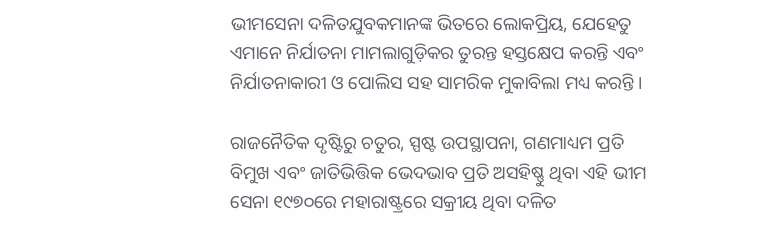ଭୀମସେନା ଦଳିତଯୁବକମାନଙ୍କ ଭିତରେ ଲୋକପ୍ରିୟ, ଯେହେତୁ ଏମାନେ ନିର୍ଯାତନା ମାମଲାଗୁଡ଼ିକର ତୁରନ୍ତ ହସ୍ତକ୍ଷେପ କରନ୍ତି ଏବଂ ନିର୍ଯାତନାକାରୀ ଓ ପୋଲିସ ସହ ସାମରିକ ମୁକାବିଲା ମଧ୍ୟ କରନ୍ତି ।

ରାଜନୈତିକ ଦୃଷ୍ଟିରୁ ଚତୁର, ସ୍ପଷ୍ଟ ଉପସ୍ଥାପନା, ଗଣମାଧ୍ୟମ ପ୍ରତି ବିମୁଖ ଏବଂ ଜାତିଭିତ୍ତିକ ଭେଦଭାବ ପ୍ରତି ଅସହିଷ୍ଣୁ ଥିବା ଏହି ଭୀମ ସେନା ୧୯୭୦ରେ ମହାରାଷ୍ଟ୍ରରେ ସକ୍ରୀୟ ଥିବା ଦଳିତ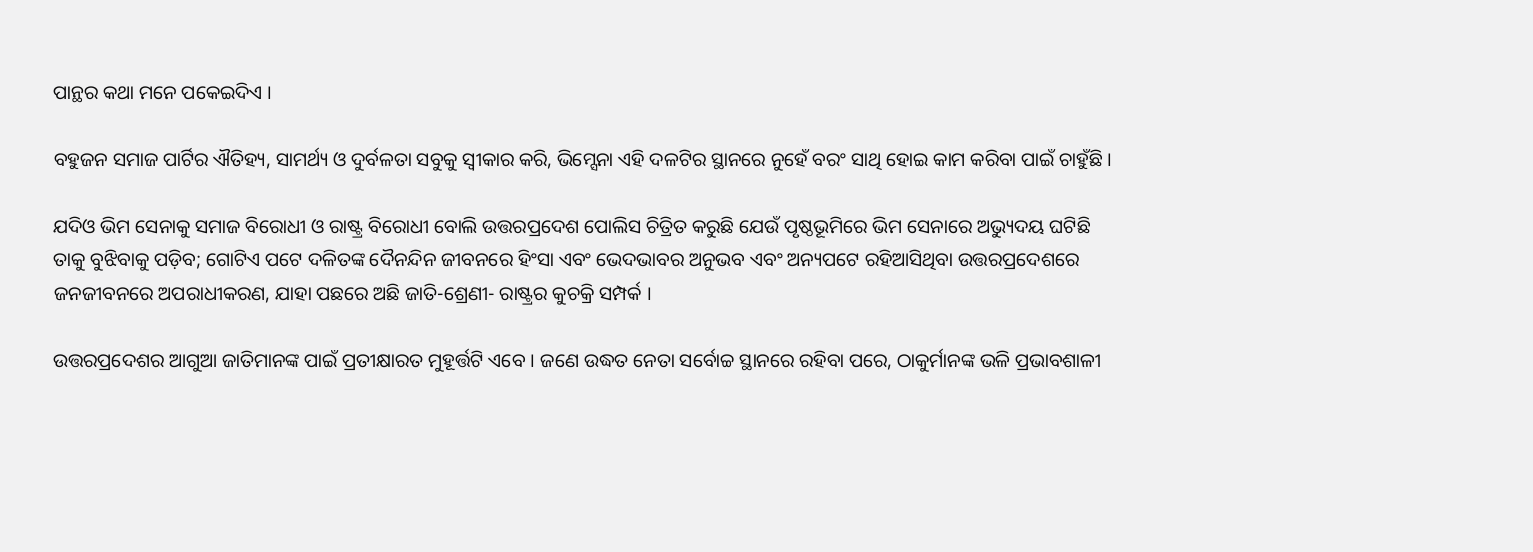ପାନ୍ଥର କଥା ମନେ ପକେଇଦିଏ ।

ବହୁଜନ ସମାଜ ପାର୍ଟିର ଐତିହ୍ୟ, ସାମର୍ଥ୍ୟ ଓ ଦୁର୍ବଳତା ସବୁକୁ ସ୍ୱୀକାର କରି, ଭିମ୍ସେନା ଏହି ଦଳଟିର ସ୍ଥାନରେ ନୁହେଁ ବରଂ ସାଥି ହୋଇ କାମ କରିବା ପାଇଁ ଚାହୁଁଛି ।

ଯଦିଓ ଭିମ ସେନାକୁ ସମାଜ ବିରୋଧୀ ଓ ରାଷ୍ଟ୍ର ବିରୋଧୀ ବୋଲି ଉତ୍ତରପ୍ରଦେଶ ପୋଲିସ ଚିତ୍ରିତ କରୁଛି ଯେଉଁ ପୃଷ୍ଠଭୂମିରେ ଭିମ ସେନାରେ ଅଭ୍ୟୁଦୟ ଘଟିଛି ତାକୁ ବୁଝିବାକୁ ପଡ଼ିବ; ଗୋଟିଏ ପଟେ ଦଳିତଙ୍କ ଦୈନନ୍ଦିନ ଜୀବନରେ ହିଂସା ଏବଂ ଭେଦଭାବର ଅନୁଭବ ଏବଂ ଅନ୍ୟପଟେ ରହିଆସିଥିବା ଉତ୍ତରପ୍ରଦେଶରେ ଜନଜୀବନରେ ଅପରାଧୀକରଣ, ଯାହା ପଛରେ ଅଛି ଜାତି-ଶ୍ରେଣୀ- ରାଷ୍ଟ୍ରର କୁଚକ୍ରି ସମ୍ପର୍କ ।

ଉତ୍ତରପ୍ରଦେଶର ଆଗୁଆ ଜାତିମାନଙ୍କ ପାଇଁ ପ୍ରତୀକ୍ଷାରତ ମୁହୂର୍ତ୍ତଟି ଏବେ । ଜଣେ ଉଦ୍ଧତ ନେତା ସର୍ବୋଚ୍ଚ ସ୍ଥାନରେ ରହିବା ପରେ, ଠାକୁର୍ମାନଙ୍କ ଭଳି ପ୍ରଭାବଶାଳୀ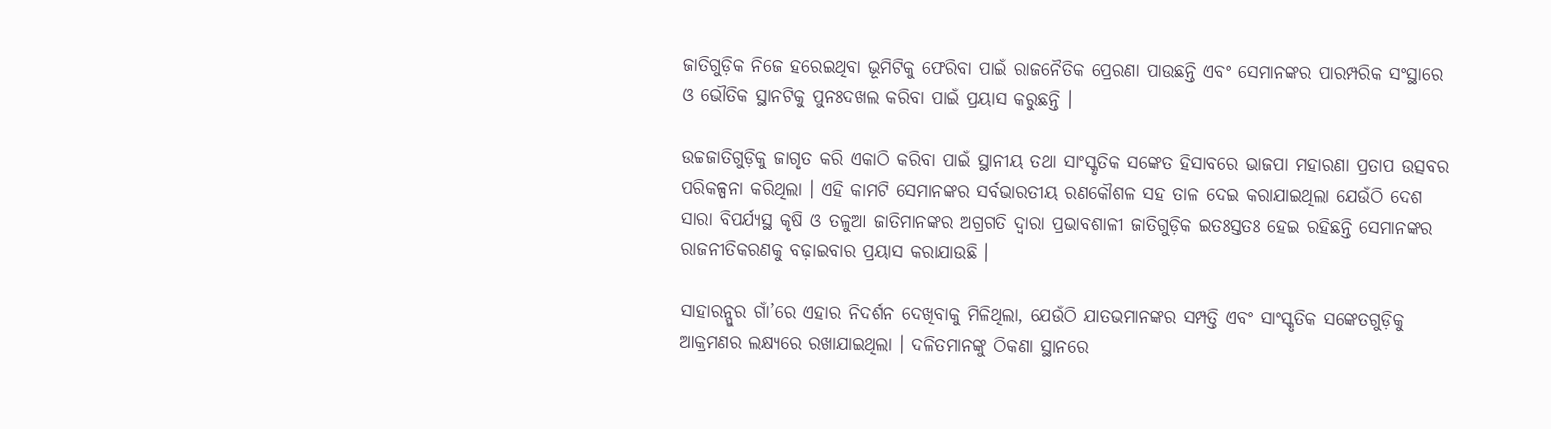ଜାତିଗୁଡ଼ିକ ନିଜେ ହରେଇଥିବା ଭୂମିଟିକୁ ଫେରିବା ପାଇଁ ରାଜନୈତିକ ପ୍ରେରଣା ପାଉଛନ୍ତି ଏବଂ ସେମାନଙ୍କର ପାରମ୍ପରିକ ସଂସ୍ଥାରେ ଓ ଭୌତିକ ସ୍ଥାନଟିକୁ ପୁନଃଦଖଲ କରିବା ପାଇଁ ପ୍ରୟାସ କରୁଛନ୍ତି ।

ଉଚ୍ଚଜାତିଗୁଡ଼ିକୁ ଜାଗୃତ କରି ଏକାଠି କରିବା ପାଇଁ ସ୍ଥାନୀୟ ତଥା ସାଂସ୍କୃତିକ ସଙ୍କେତ ହିସାବରେ ଭାଜପା ମହାରଣା ପ୍ରତାପ ଉତ୍ସବର ପରିକଳ୍ପନା କରିଥିଲା । ଏହି କାମଟି ସେମାନଙ୍କର ସର୍ବଭାରତୀୟ ରଣକୌଶଳ ସହ ତାଳ ଦେଇ କରାଯାଇଥିଲା ଯେଉଁଠି ଦେଶ ସାରା ବିପର୍ଯ୍ୟସ୍ଥ କୃଷି ଓ ତଳୁଆ ଜାତିମାନଙ୍କର ଅଗ୍ରଗତି ଦ୍ୱାରା ପ୍ରଭାବଶାଳୀ ଜାତିଗୁଡ଼ିକ ଇତଃସ୍ତତଃ ହେଇ ରହିଛନ୍ତି ସେମାନଙ୍କର ରାଜନୀତିକରଣକୁ ବଢ଼ାଇବାର ପ୍ରୟାସ କରାଯାଉଛି ।

ସାହାରନ୍ପୁର ଗାଁ’ରେ ଏହାର ନିଦର୍ଶନ ଦେଖିବାକୁ ମିଳିଥିଲା, ଯେଉଁଠି ଯାତଭମାନଙ୍କର ସମ୍ପତ୍ତି ଏବଂ ସାଂସ୍କୃତିକ ସଙ୍କେତଗୁଡ଼ିକୁ ଆକ୍ରମଣର ଲକ୍ଷ୍ୟରେ ରଖାଯାଇଥିଲା । ଦଳିତମାନଙ୍କୁ ଠିକଣା ସ୍ଥାନରେ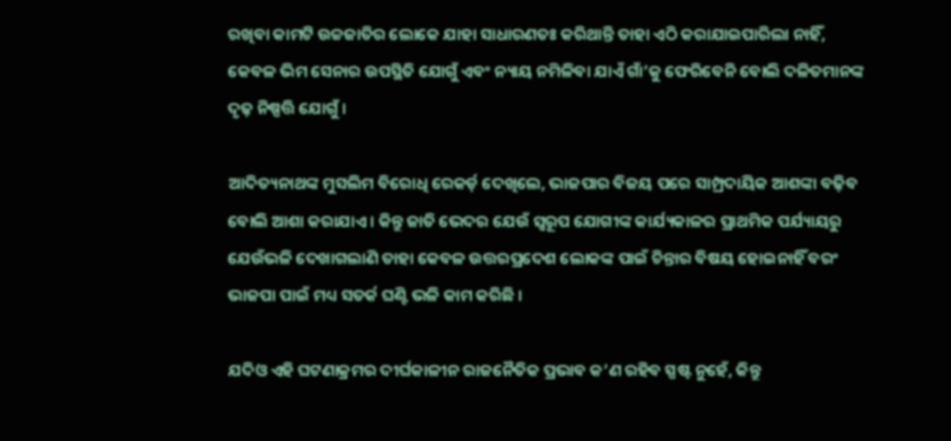ରଖିବା କାମଟି ଉଚ୍ଚଜାତିର ଲୋକେ ଯାହା ସାଧାରଣତଃ କରିଥାନ୍ତି ତାହା ଏଠି କରାଯାଇପାରିଲା ନାହିଁ, କେବଳ ଭିମ ସେନାର ଉପସ୍ଥିତି ଯୋଗୁଁ ଏବଂ ନ୍ୟାୟ ନମିଳିବା ଯାଏଁ ଗାଁ’କୁ ଫେରିବେନି ବୋଲି ଦଳିତମାନଙ୍କ ଦୃଢ଼ ନିଷ୍ପତ୍ତି ଯୋଗୁଁ ।

ଆଦିତ୍ୟନାଥଙ୍କ ମୁସଲିମ ବିରୋଧି ରେକର୍ଡ଼ ଦେଖିଲେ, ଭାଜପାର ବିଜୟ ପରେ ସାମ୍ପ୍ରଦାୟିକ ଆଶଙ୍କା ବଢ଼ିବ ବୋଲି ଆଶା କରାଯାଏ । କିନ୍ତୁ ଜାତି ଭେଦର ଯେଉଁ ସ୍ୱରୂପ ଯୋଗୀଙ୍କ କାର୍ଯ୍ୟକାଳର ପ୍ରାଥମିକ ପର୍ଯ୍ୟାୟରୁ ଯେଉଁଭଳି ଦେଖାଗଲାଣି ତାହା କେବଳ ଉତ୍ତରପ୍ରଦେଶ ଲୋକଙ୍କ ପାଇଁ ଚିନ୍ତାର ବିଷୟ ହୋଇନାହିଁ ବରଂ ଭାଜପା ପାଇଁ ମଧ୍ୟ ସତର୍କ ଘଣ୍ଟି ଭଳି କାମ କରିଛି ।

ଯଦିଓ ଏହି ଘଟଣାକ୍ରମର ଦୀର୍ଘକାଳୀନ ରାଜନୈତିକ ପ୍ରଭାବ କ’ଣ ରହିବ ସ୍ପଷ୍ଟ ନୁହେଁ, କିନ୍ତୁ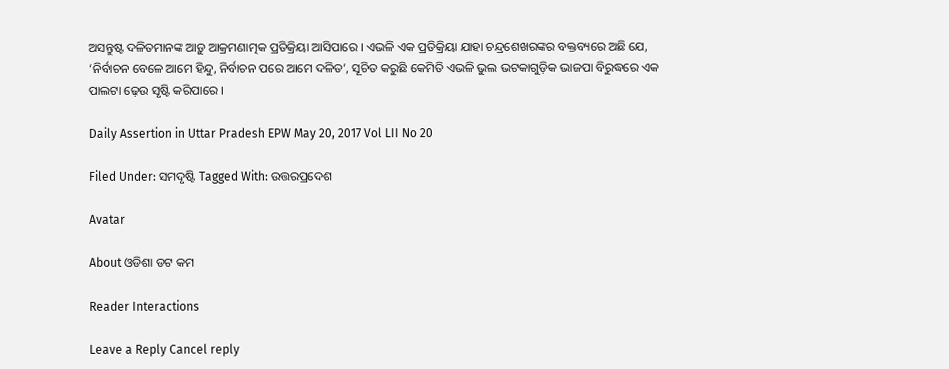ଅସନ୍ତୁଷ୍ଟ ଦଳିତମାନଙ୍କ ଆଡ଼ୁ ଆକ୍ରମଣାତ୍ମକ ପ୍ରତିକ୍ରିୟା ଆସିପାରେ । ଏଭଳି ଏକ ପ୍ରତିକ୍ରିୟା ଯାହା ଚନ୍ଦ୍ରଶେଖରଙ୍କର ବକ୍ତବ୍ୟରେ ଅଛି ଯେ, ‘ନିର୍ବାଚନ ବେଳେ ଆମେ ହିନ୍ଦୁ, ନିର୍ବାଚନ ପରେ ଆମେ ଦଳିତ’, ସୂଚିତ କରୁଛି କେମିତି ଏଭଳି ଭୁଲ ଭଟକାଗୁଡ଼ିକ ଭାଜପା ବିରୁଦ୍ଧରେ ଏକ ପାଲଟା ଢ଼େଉ ସୃଷ୍ଟି କରିପାରେ ।

Daily Assertion in Uttar Pradesh EPW May 20, 2017 Vol LII No 20

Filed Under: ସମଦୃଷ୍ଟି Tagged With: ଉତ୍ତରପ୍ରଦେଶ

Avatar

About ଓଡିଶା ଡଟ କମ

Reader Interactions

Leave a Reply Cancel reply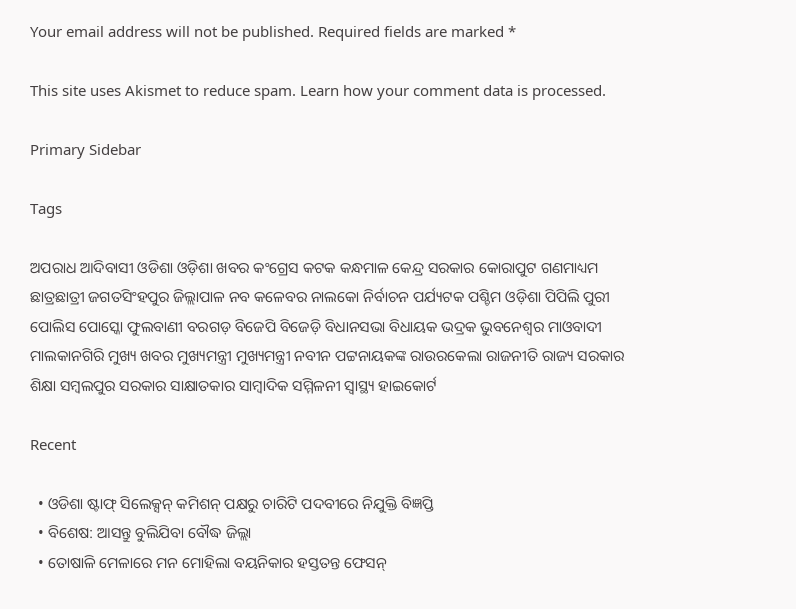Your email address will not be published. Required fields are marked *

This site uses Akismet to reduce spam. Learn how your comment data is processed.

Primary Sidebar

Tags

ଅପରାଧ ଆଦିବାସୀ ଓଡିଶା ଓଡ଼ିଶା ଖବର କଂଗ୍ରେସ କଟକ କନ୍ଧମାଳ କେନ୍ଦ୍ର ସରକାର କୋରାପୁଟ ଗଣମାଧ୍ୟମ ଛାତ୍ରଛାତ୍ରୀ ଜଗତସିଂହପୁର ଜିଲ୍ଲାପାଳ ନବ କଳେବର ନାଲକୋ ନିର୍ବାଚନ ପର୍ଯ୍ୟଟକ ପଶ୍ଚିମ ଓଡ଼ିଶା ପିପିଲି ପୁରୀ ପୋଲିସ ପୋସ୍କୋ ଫୁଲବାଣୀ ବରଗଡ଼ ବିଜେପି ବିଜେଡ଼ି ବିଧାନସଭା ବିଧାୟକ ଭଦ୍ରକ ଭୁବନେଶ୍ୱର ମାଓବାଦୀ ମାଲକାନଗିରି ମୁଖ୍ୟ ଖବର ମୁଖ୍ୟମନ୍ତ୍ରୀ ମୁଖ୍ୟମନ୍ତ୍ରୀ ନବୀନ ପଟ୍ଟନାୟକଙ୍କ ରାଉରକେଲା ରାଜନୀତି ରାଜ୍ୟ ସରକାର ଶିକ୍ଷା ସମ୍ବଲପୁର ସରକାର ସାକ୍ଷାତକାର ସାମ୍ବାଦିକ ସମ୍ମିଳନୀ ସ୍ୱାସ୍ଥ୍ୟ ହାଇକୋର୍ଟ

Recent

  • ଓଡିଶା ଷ୍ଟାଫ୍ ସିଲେକ୍ସନ୍ କମିଶନ୍ ପକ୍ଷରୁ ଚାରିଟି ପଦବୀରେ ନିଯୁକ୍ତି ବିଜ୍ଞପ୍ତି
  • ବିଶେଷ: ଆସନ୍ତୁ ବୁଲିଯିବା ବୌଦ୍ଧ ଜିଲ୍ଲା
  • ତୋଷାଳି ମେଳାରେ ମନ ମୋହିଲା ବୟନିକାର ହସ୍ତତନ୍ତ ଫେସନ୍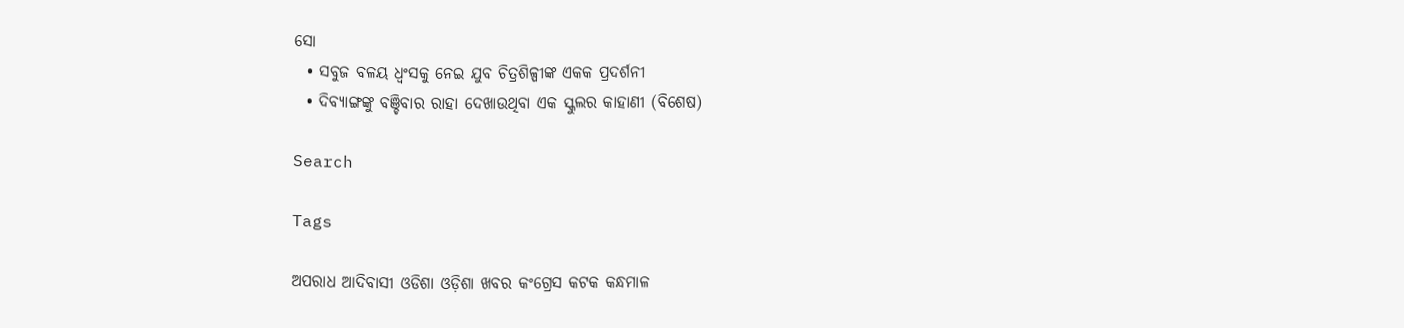ସୋ
  • ସବୁଜ ବଳୟ ଧ୍ୱଂସକୁ ନେଇ ଯୁବ ଚିତ୍ରଶିଳ୍ପୀଙ୍କ ଏକକ ପ୍ରଦର୍ଶନୀ
  • ଦିବ୍ୟାଙ୍ଗଙ୍କୁ ବଞ୍ଚିବାର ରାହା ଦେଖାଉଥିବା ଏକ ସ୍କୁଲର କାହାଣୀ (ବିଶେଷ)

Search

Tags

ଅପରାଧ ଆଦିବାସୀ ଓଡିଶା ଓଡ଼ିଶା ଖବର କଂଗ୍ରେସ କଟକ କନ୍ଧମାଳ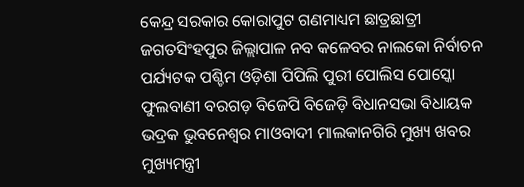କେନ୍ଦ୍ର ସରକାର କୋରାପୁଟ ଗଣମାଧ୍ୟମ ଛାତ୍ରଛାତ୍ରୀ ଜଗତସିଂହପୁର ଜିଲ୍ଲାପାଳ ନବ କଳେବର ନାଲକୋ ନିର୍ବାଚନ ପର୍ଯ୍ୟଟକ ପଶ୍ଚିମ ଓଡ଼ିଶା ପିପିଲି ପୁରୀ ପୋଲିସ ପୋସ୍କୋ ଫୁଲବାଣୀ ବରଗଡ଼ ବିଜେପି ବିଜେଡ଼ି ବିଧାନସଭା ବିଧାୟକ ଭଦ୍ରକ ଭୁବନେଶ୍ୱର ମାଓବାଦୀ ମାଲକାନଗିରି ମୁଖ୍ୟ ଖବର ମୁଖ୍ୟମନ୍ତ୍ରୀ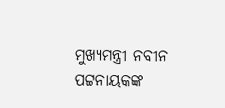ମୁଖ୍ୟମନ୍ତ୍ରୀ ନବୀନ ପଟ୍ଟନାୟକଙ୍କ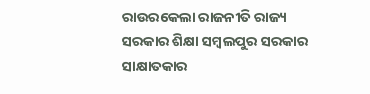ରାଉରକେଲା ରାଜନୀତି ରାଜ୍ୟ ସରକାର ଶିକ୍ଷା ସମ୍ବଲପୁର ସରକାର ସାକ୍ଷାତକାର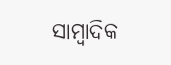ସାମ୍ବାଦିକ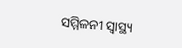ସମ୍ମିଳନୀ ସ୍ୱାସ୍ଥ୍ୟ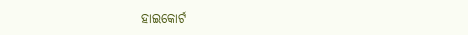ହାଇକୋର୍ଟ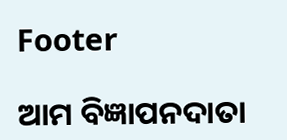Footer

ଆମ ବିଜ୍ଞାପନଦାତା